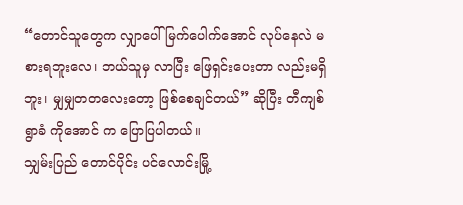“တောင်သူတွေက လျှာပေါ် မြက်ပေါက်အောင် လုပ်နေလဲ မစားရဘူးလေ၊ ဘယ်သူမှ လာပြီး ဖြေရှင်းပေးတာ လည်းမရှိဘူး၊ မျှမျှတတလေးတော့ ဖြစ်စေချင်တယ်” ဆိုပြီး တီကျစ်ရွာခံ ကိုအောင် က ပြောပြပါတယ်။
သျှမ်းပြည် တောင်ပိုင်း ပင်လောင်းမြို့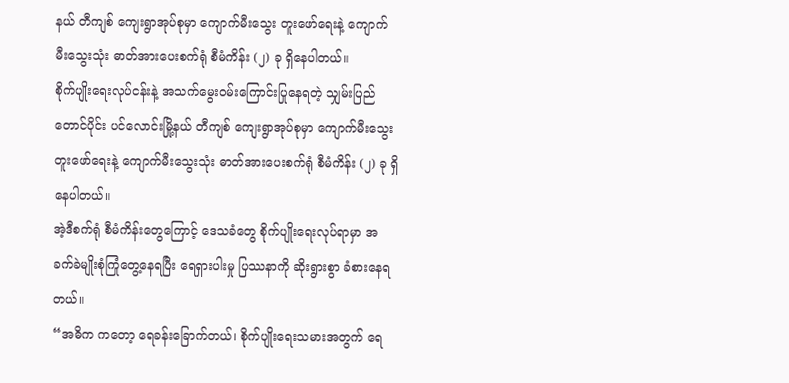နယ် တီကျစ် ကျေးရွာအုပ်စုမှာ ကျောက်မီးသွေး တူးဖော်ရေးနဲ့ ကျောက်မီးသွေးသုံး ဓာတ်အားပေးစက်ရုံ စီမံကိန်း (၂) ခု ရှိနေပါတယ်။
စိုက်ပျိုးရေးလုပ်ငန်းနဲ့ အသက်မွေးဝမ်းကြောင်းပြုနေရတဲ့ သျှမ်းပြည် တောင်ပိုင်း ပင်လောင်းမြို့နယ် တီကျစ် ကျေးရွာအုပ်စုမှာ ကျောက်မီးသွေး တူးဖော်ရေးနဲ့ ကျောက်မီးသွေးသုံး ဓာတ်အားပေးစက်ရုံ စီမံကိန်း (၂) ခု ရှိနေပါတယ်။
အဲ့ဒီစက်ရုံ စီမံကိန်းတွေကြောင့် ဒေသခံတွေ စိုက်ပျိုးရေးလုပ်ရာမှာ အခက်ခဲမျိုးစုံကြုံတွေ့နေရပြီး ရေရှားပါးမှု ပြဿနာကို ဆိုးရွားစွာ ခံစားနေရတယ်။
“အဓိက ကတော့ ရေခန်းခြောက်တယ်၊ စိုက်ပျိုးရေးသမားအတွက် ရေ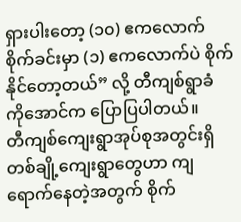ရှားပါးတော့ (၁၀) ဧကလောက် စိုက်ခင်းမှာ (၁) ဧကလောက်ပဲ စိုက်နိုင်တော့တယ်” လို့ တီကျစ်ရွာခံ ကိုအောင်က ပြောပြပါတယ်။
တီကျစ်ကျေးရွာအုပ်စုအတွင်းရှိ တစ်ချို့ကျေးရွာတွေဟာ ကျရောက်နေတဲ့အတွက် စိုက်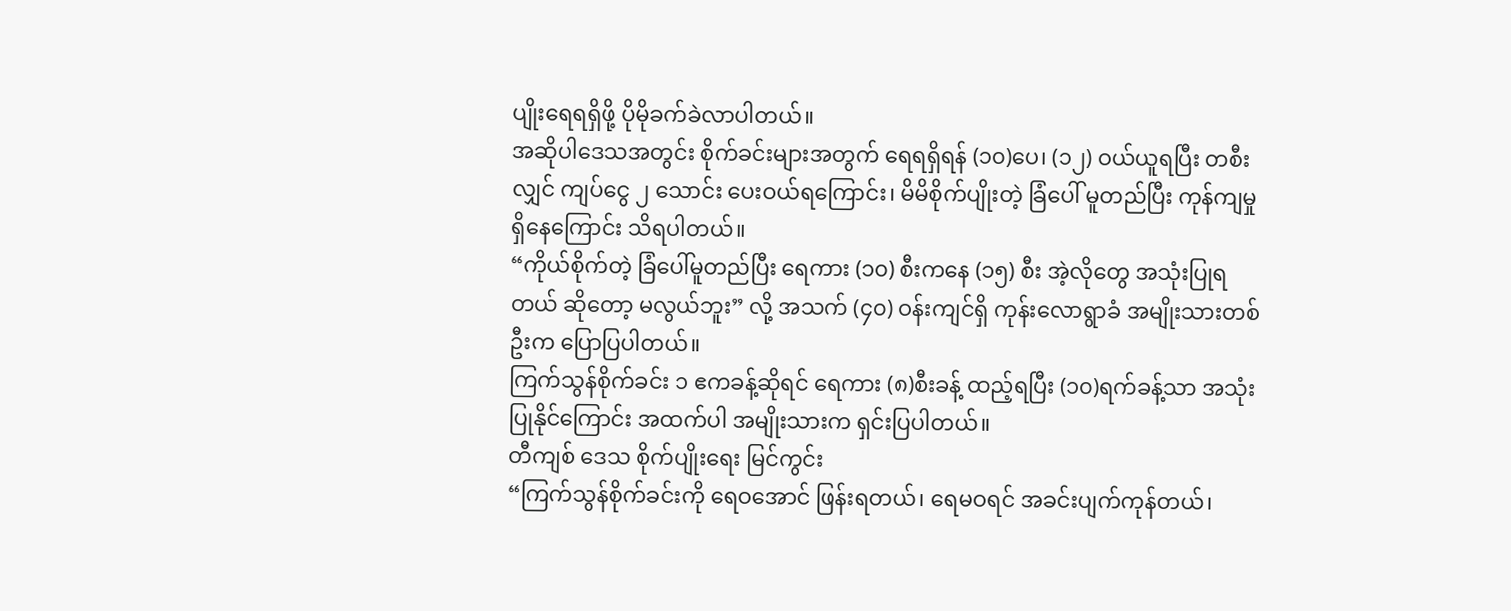ပျိုးရေရရှိဖို့ ပိုမိုခက်ခဲလာပါတယ်။
အဆိုပါဒေသအတွင်း စိုက်ခင်းများအတွက် ရေရရှိရန် (၁၀)ပေ၊ (၁၂) ဝယ်ယူရပြီး တစီးလျှင် ကျပ်ငွေ ၂ သောင်း ပေးဝယ်ရကြောင်း၊ မိမိစိုက်ပျိုးတဲ့ ခြံပေါ် မူတည်ပြီး ကုန်ကျမှုရှိနေကြောင်း သိရပါတယ်။
“ကိုယ်စိုက်တဲ့ ခြံပေါ်မူတည်ပြီး ရေကား (၁၀) စီးကနေ (၁၅) စီး အဲ့လိုတွေ အသုံးပြုရတယ် ဆိုတော့ မလွယ်ဘူး” လို့ အသက် (၄၀) ဝန်းကျင်ရှိ ကုန်းလောရွာခံ အမျိုးသားတစ်ဦးက ပြောပြပါတယ်။
ကြက်သွန်စိုက်ခင်း ၁ ဧကခန့်ဆိုရင် ရေကား (၈)စီးခန့် ထည့်ရပြီး (၁၀)ရက်ခန့်သာ အသုံးပြုနိုင်ကြောင်း အထက်ပါ အမျိုးသားက ရှင်းပြပါတယ်။
တီကျစ် ဒေသ စိုက်ပျိုးရေး မြင်ကွင်း
“ကြက်သွန်စိုက်ခင်းကို ရေဝအောင် ဖြန်းရတယ်၊ ရေမဝရင် အခင်းပျက်ကုန်တယ်၊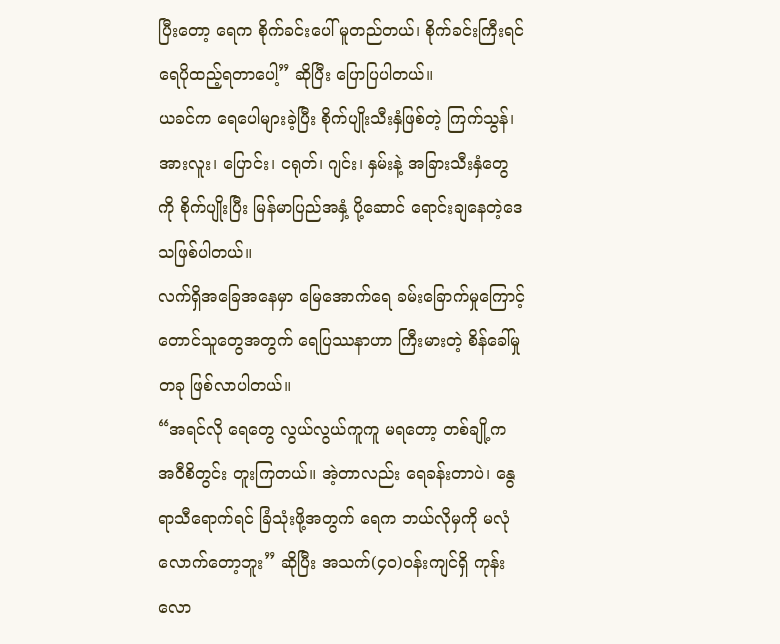ပြီးတော့ ရေက စိုက်ခင်းပေါ် မူတည်တယ်၊ စိုက်ခင်းကြီးရင် ရေပိုထည့်ရတာပေါ့” ဆိုပြီး ပြောပြပါတယ်။
ယခင်က ရေပေါများခဲ့ပြီး စိုက်ပျိုးသီးနှံဖြစ်တဲ့ ကြက်သွန်၊ အားလူး၊ ပြောင်း၊ ငရုတ်၊ ဂျင်း၊ နှမ်းနဲ့ အခြားသီးနှံတွေ ကို စိုက်ပျိုးပြီး မြန်မာပြည်အနှံ့ ပို့ဆောင် ရောင်းချနေတဲ့ဒေသဖြစ်ပါတယ်။
လက်ရှိအခြေအနေမှာ မြေအောက်ရေ ခမ်းခြောက်မှုကြောင့် တောင်သူတွေအတွက် ရေပြဿနာဟာ ကြီးမားတဲ့ စိန်ခေါ်မှုတခု ဖြစ်လာပါတယ်။
“အရင်လို ရေတွေ လွယ်လွယ်ကူကူ မရတော့ တစ်ချို့က အဝီစိတွင်း တူးကြတယ်။ အဲ့တာလည်း ရေခန်းတာပဲ၊ နွေရာသီရောက်ရင် ခြံသုံးဖို့အတွက် ရေက ဘယ်လိုမှကို မလုံလောက်တော့ဘူး” ဆိုပြီး အသက်(၄၀)ဝန်းကျင်ရှိ ကုန်းလော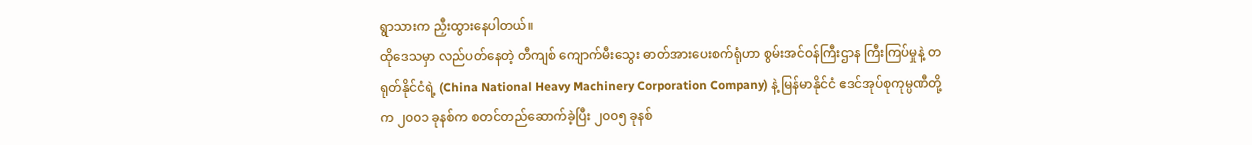ရွာသားက ညှီးထွားနေပါတယ်။
ထိုဒေသမှာ လည်ပတ်နေတဲ့ တီကျစ် ကျောက်မီးသွေး ဓာတ်အားပေးစက်ရုံဟာ စွမ်းအင်ဝန်ကြီးဌာန ကြီးကြပ်မှုနဲ့ တရုတ်နိုင်ငံရဲ့ (China National Heavy Machinery Corporation Company) နဲ့ မြန်မာနိုင်ငံ ဧဒင်အုပ်စုကုမ္ပဏီတို့က ၂၀၀၁ ခုနစ်က စတင်တည်ဆောက်ခဲ့ပြီး ၂၀၀၅ ခုနစ်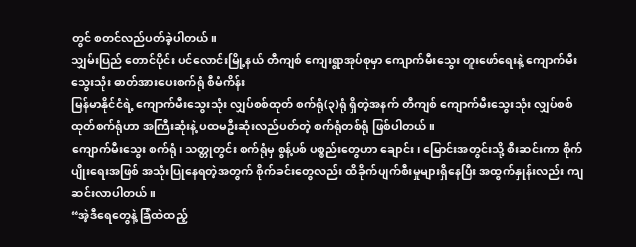တွင် စတင်လည်ပတ်ခဲ့ပါတယ်။
သျှမ်းပြည် တောင်ပိုင်း ပင်လောင်းမြို့နယ် တီကျစ် ကျေးရွာအုပ်စုမှာ ကျောက်မီးသွေး တူးဖော်ရေးနဲ့ ကျောက်မီးသွေးသုံး ဓာတ်အားပေးစက်ရုံ စီမံကိန်း
မြန်မာနိုင်ငံရဲ့ ကျောက်မီးသွေးသုံး လျှပ်စစ်ထုတ် စက်ရုံ(၃)ရုံ ရှိတဲ့အနက် တီကျစ် ကျောက်မီးသွေးသုံး လျှပ်စစ် ထုတ်စက်ရုံဟာ အကြီးဆုံးနဲ့ ပထမဦးဆုံးလည်ပတ်တဲ့ စက်ရုံတစ်ရုံ ဖြစ်ပါတယ်။
ကျောက်မီးသွေး စက်ရုံ၊ သတ္တုတွင်း စက်ရုံမှ စွန့်ပစ် ပစ္စည်းတွေဟာ ချောင်း၊ မြောင်းအတွင်းသို့ စီးဆင်းကာ စိုက်ပျိုးရေးအဖြစ် အသုံးပြုနေရတဲ့အတွက် စိုက်ခင်းတွေလည်း ထိခိုက်ပျက်စီးမှုများရှိနေပြီး အထွက်နှုန်းလည်း ကျဆင်းလာပါတယ်။
“အဲ့ဒီရေတွေနဲ့ ခြံထဲထည့်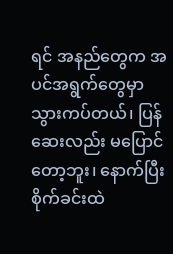ရင် အနည်တွေက အပင်အရွက်တွေမှာ သွားကပ်တယ်၊ ပြန်ဆေးလည်း မပြောင် တော့ဘူး၊ နောက်ပြီး စိုက်ခင်းထဲ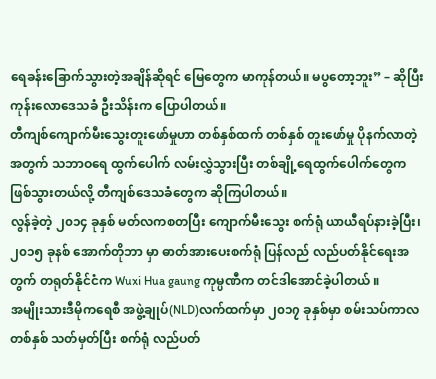ရေခန်းခြောက်သွားတဲ့အချိန်ဆိုရင် မြေတွေက မာကုန်တယ်။ မပွတော့ဘူး” – ဆိုပြီး ကုန်းလောဒေသခံ ဦးသိန်းက ပြောပါတယ်။
တီကျစ်ကျောက်မီးသွေးတူးဖော်မှုဟာ တစ်နှစ်ထက် တစ်နှစ် တူးဖော်မှု ပိုနက်လာတဲ့အတွက် သဘာဝရေ ထွက်ပေါက် လမ်းလွှဲသွားပြီး တစ်ချို့ရေထွက်ပေါက်တွေက ဖြစ်သွားတယ်လို့ တီကျစ်ဒေသခံတွေက ဆိုကြပါတယ်။
လွန်ခဲ့တဲ့ ၂၀၁၄ ခုနှစ် မတ်လကစတပြီး ကျောက်မီးသွေး စက်ရုံ ယာယီရပ်နားခဲ့ပြီး၊ ၂၀၁၅ ခုနစ် အောက်တိုဘာ မှာ ဓာတ်အားပေးစက်ရုံ ပြန်လည် လည်ပတ်နိုင်ရေးအတွက် တရုတ်နိုင်ငံက Wuxi Hua gaung ကုမ္ပဏီက တင်ဒါအောင်ခဲ့ပါတယ် ။
အမျိုးသားဒီမိုကရေစီ အဖွဲ့ချုပ်(NLD)လက်ထက်မှာ ၂၀၁၇ ခုနှစ်မှာ စမ်းသပ်ကာလ တစ်နှစ် သတ်မှတ်ပြီး စက်ရုံ လည်ပတ်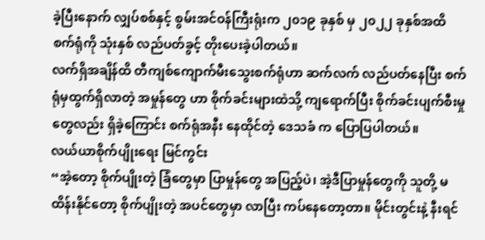ခဲ့ပြီးနောက် လျှပ်စစ်နှင့် စွမ်းအင်ဝန်ကြီးရုံးက ၂၀၁၉ ခုနှစ် မှ ၂၀၂၂ ခုနှစ်အထိ စက်ရုံကို သုံးနှစ် လည်ပတ်ခွင့် တိုးပေးခဲ့ပါတယ်။
လက်ရှိအချိန်ထိ တီကျစ်ကျောက်မီးသွေးစက်ရုံဟာ ဆက်လက် လည်ပတ်နေပြီး စက်ရုံမှထွက်ရှိလာတဲ့ အမှုန်တွေ ဟာ စိုက်ခင်းများထဲသို့ ကျရောက်ပြီး စိုက်ခင်းပျက်စီးမှုတွေလည်း ရှိခဲ့ကြောင်း စက်ရုံအနီး နေထိုင်တဲ့ ဒေသခံ က ပြောပြပါတယ်။
လယ်ယာစိုက်ပျိုးရေး မြင်ကွင်း
“အဲ့တော့ စိုက်ပျိုးတဲ့ ခြံတွေမှာ ပြာမှုန်တွေ အပြည့်ပဲ၊ အဲ့ဒီပြာမှုန်တွေကို သူတို့ မထိန်းနိုင်တော့ စိုက်ပျိုးတဲ့ အပင်တွေမှာ လာပြီး ကပ်နေတော့တာ။ မိုင်းတွင်းနဲ့ နီးရင်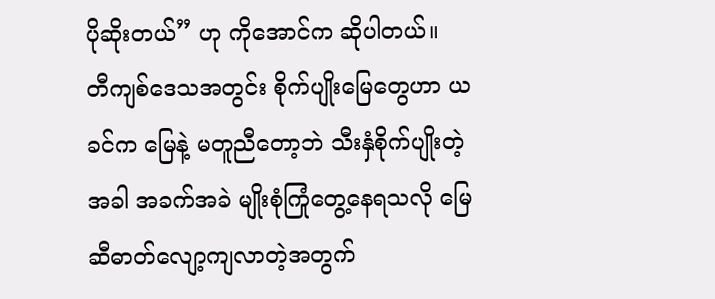ပိုဆိုးတယ်” ဟု ကိုအောင်က ဆိုပါတယ်။
တီကျစ်ဒေသအတွင်း စိုက်ပျိုးမြေတွေဟာ ယခင်က မြေနဲ့ မတူညီတော့ဘဲ သီးနှံစိုက်ပျိုးတဲ့အခါ အခက်အခဲ မျိုးစုံကြုံတွေ့နေရသလို မြေဆီဓာတ်လျော့ကျလာတဲ့အတွက်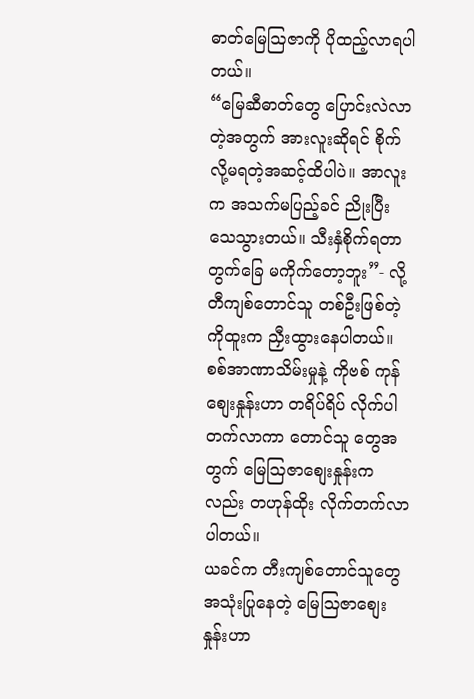ဓာတ်မြေဩဇာကို ပိုထည့်လာရပါတယ်။
“မြေဆီဓာတ်တွေ ပြောင်းလဲလာတဲ့အတွက် အားလူးဆိုရင် စိုက်လို့မရတဲ့အဆင့်ထိပါပဲ။ အာလူး က အသက်မပြည့်ခင် ညိုးပြီး သေသွားတယ်။ သီးနှံစိုက်ရတာ တွက်ခြေ မကိုက်တော့ဘူး”- လို့ တီကျစ်တောင်သူ တစ်ဦးဖြစ်တဲ့ ကိုထူးက ညှီးထွားနေပါတယ်။
စစ်အာဏာသိမ်းမှုနဲ့ ကိုဗစ် ကုန်စျေးနှုန်းဟာ တရိပ်ရိပ် လိုက်ပါတက်လာကာ တောင်သူ တွေအတွက် မြေဩဇာစျေးနှုန်းကလည်း တဟုန်ထိုး လိုက်တက်လာပါတယ်။
ယခင်က တီးကျစ်တောင်သူတွေ အသုံးပြုနေတဲ့ မြေဩဇာစျေးနှုန်းဟာ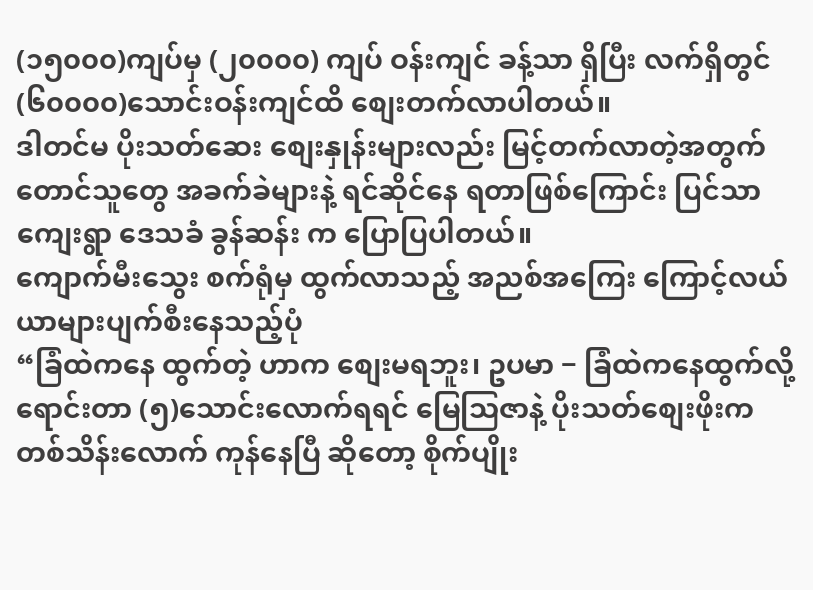(၁၅၀၀၀)ကျပ်မှ (၂၀၀၀၀) ကျပ် ဝန်းကျင် ခန့်သာ ရှိပြီး လက်ရှိတွင် (၆၀၀၀၀)သောင်းဝန်းကျင်ထိ စျေးတက်လာပါတယ်။
ဒါတင်မ ပိုးသတ်ဆေး စျေးနှုန်းများလည်း မြင့်တက်လာတဲ့အတွက် တောင်သူတွေ အခက်ခဲများနဲ့ ရင်ဆိုင်နေ ရတာဖြစ်ကြောင်း ပြင်သာကျေးရွာ ဒေသခံ ခွန်ဆန်း က ပြောပြပါတယ်။
ကျောက်မီးသွေး စက်ရုံမှ ထွက်လာသည့် အညစ်အကြေး ကြောင့်လယ်ယာများပျက်စီးနေသည့်ပုံ
“ခြံထဲကနေ ထွက်တဲ့ ဟာက စျေးမရဘူး၊ ဥပမာ − ခြံထဲကနေထွက်လို့ ရောင်းတာ (၅)သောင်းလောက်ရရင် မြေသြဇာနဲ့ ပိုးသတ်စျေးဖိုးက တစ်သိန်းလောက် ကုန်နေပြီ ဆိုတော့ စိုက်ပျိုး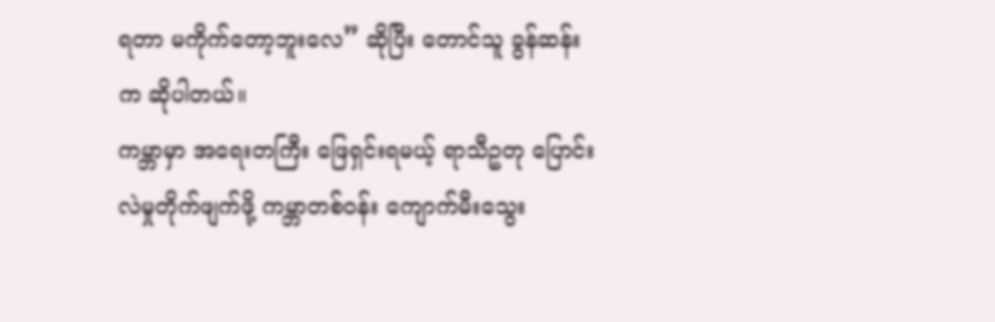ရတာ မကိုက်တော့ဘူးလေ” ဆိုပြီး တောင်သူ ခွန်ဆန်းက ဆိုပါတယ်။
ကမ္ဘာမှာ အရေးတကြီး ဖြေရှင်းရမယ့် ရာသီဥတု ပြောင်းလဲမှုတိုက်ဖျက်ဖို့ ကမ္ဘာတစ်ဝန်း ကျောက်မီးသွေး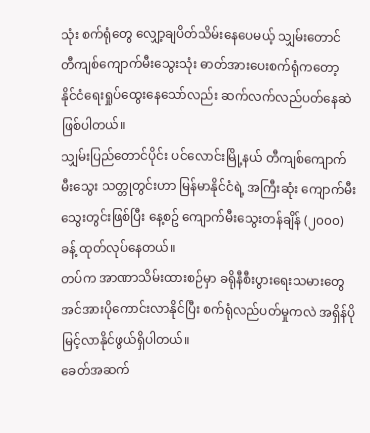သုံး စက်ရုံတွေ လျှော့ချပိတ်သိမ်းနေပေမယ့် သျှမ်းတောင် တီကျစ်ကျောက်မီးသွေးသုံး ဓာတ်အားပေးစက်ရုံကတော့ နိုင်ငံရေးရှုပ်ထွေးနေသော်လည်း ဆက်လက်လည်ပတ်နေဆဲဖြစ်ပါတယ်။
သျှမ်းပြည်တောင်ပိုင်း ပင်လောင်းမြို့နယ် တီကျစ်ကျောက်မီးသွေး သတ္တုတွင်းဟာ မြန်မာနိုင်ငံရဲ့ အကြီးဆုံး ကျောက်မီး သွေးတွင်းဖြစ်ပြီး နေ့စဥ် ကျောက်မီးသွေးတန်ချိန် (၂၀၀၀)ခန့် ထုတ်လုပ်နေတယ်။
တပ်က အာဏာသိမ်းထားစဉ်မှာ ခရိုနီစီးပွားရေးသမားတွေ အင်အားပိုကောင်းလာနိုင်ပြီး စက်ရုံလည်ပတ်မှုကလဲ အရှိန်ပိုမြင့်လာနိုင်ဖွယ်ရှိပါတယ်။
ခေတ်အဆက်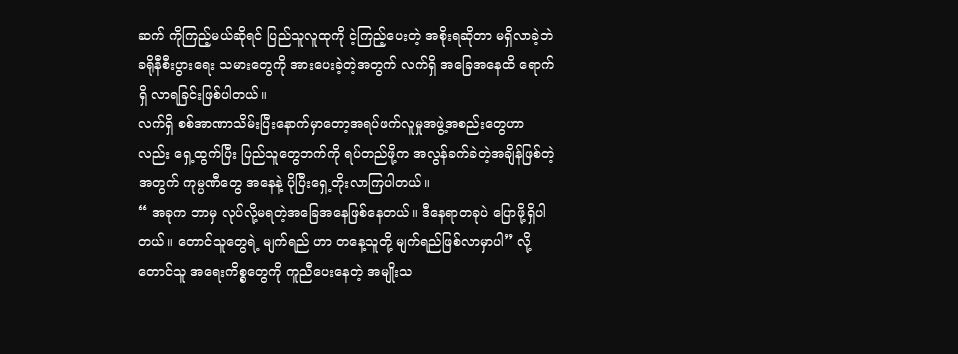ဆက် ကိုကြည့်မယ်ဆိုရင် ပြည်သူလူထုကို ငဲ့ကြည့်ပေးတဲ့ အစိုးရဆိုတာ မရှိလာခဲ့ဘဲ ခရိုနီစီးပွားရေး သမားတွေကို အားပေးခဲ့တဲ့အတွက် လက်ရှိ အခြေအနေထိ ရောက်ရှိ လာရခြင်းဖြစ်ပါတယ်။
လက်ရှိ စစ်အာဏာသိမ်းပြီးနောက်မှာတော့အရပ်ဖက်လူမှုအဖွဲ့အစည်းတွေဟာလည်း ရှေ့ထွက်ပြီး ပြည်သူတွေဘက်ကို ရပ်တည်ဖို့က အလွန်ခက်ခဲတဲ့အချိန်ဖြစ်တဲ့အတွက် ကုမ္ပဏီတွေ အနေနဲ့ ပိုပြီးရှေ့တိုးလာကြပါတယ်။
“ အခုက ဘာမှ လုပ်လို့မရတဲ့အခြေအနေဖြစ်နေတယ်။ ဒီနေရာတခုပဲ ပြောဖို့ရှိပါတယ်။ တောင်သူတွေရဲ့ မျက်ရည် ဟာ တနေ့သူတို့ မျက်ရည်ဖြစ်လာမှာပါ” လို့ တောင်သူ အရေးကိစ္စတွေကို ကူညီပေးနေတဲ့ အမျိုးသ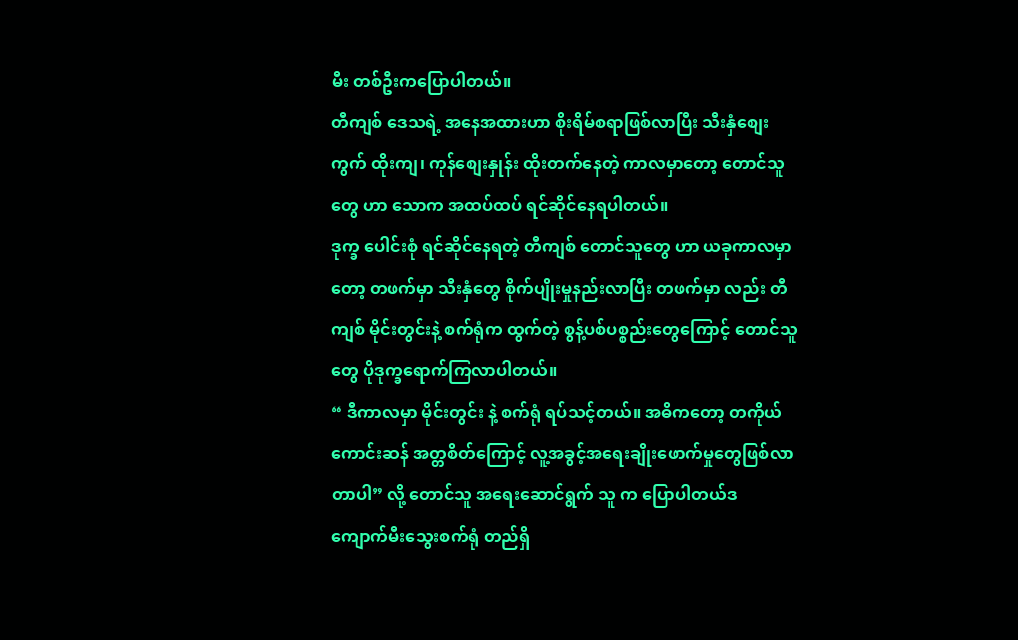မီး တစ်ဦးကပြောပါတယ်။
တီကျစ် ဒေသရဲ့ အနေအထားဟာ စိုးရိမ်စရာဖြစ်လာပြီး သီးနှံစျေးကွက် ထိုးကျ၊ ကုန်စျေးနှုန်း ထိုးတက်နေတဲ့ ကာလမှာတော့ တောင်သူတွေ ဟာ သောက အထပ်ထပ် ရင်ဆိုင်နေရပါတယ်။
ဒုက္ခ ပေါင်းစုံ ရင်ဆိုင်နေရတဲ့ တီကျစ် တောင်သူတွေ ဟာ ယခုကာလမှာတော့ တဖက်မှာ သီးနှံတွေ စိုက်ပျိုးမှုနည်းလာပြီး တဖက်မှာ လည်း တီကျစ် မိုင်းတွင်းနဲ့ စက်ရုံက ထွက်တဲ့ စွန့်ပစ်ပစ္စည်းတွေကြောင့် တောင်သူတွေ ပိုဒုက္ခရောက်ကြလာပါတယ်။
“ ဒီကာလမှာ မိုင်းတွင်း နဲ့ စက်ရုံ ရပ်သင့်တယ်။ အဓိကတော့ တကိုယ်ကောင်းဆန် အတ္တစိတ်ကြောင့် လူ့အခွင့်အရေးချိုးဖောက်မှုတွေဖြစ်လာတာပါ” လို့ တောင်သူ အရေးဆောင်ရွက် သူ က ပြောပါတယ်ဒ
ကျောက်မီးသွေးစက်ရုံ တည်ရှိ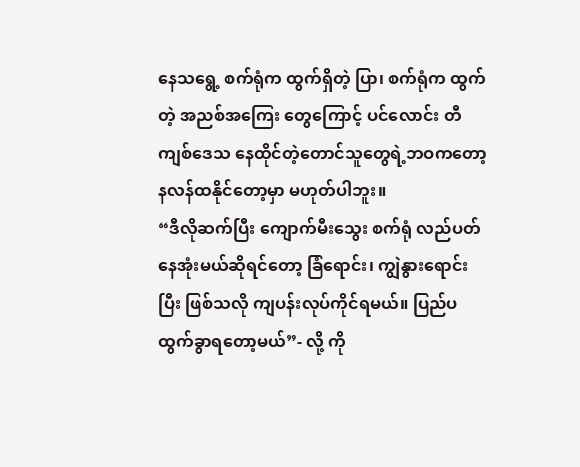နေသရွေ့ စက်ရုံက ထွက်ရှိတဲ့ ပြာ၊ စက်ရုံက ထွက်တဲ့ အညစ်အကြေး တွေကြောင့် ပင်လောင်း တီကျစ်ဒေသ နေထိုင်တဲ့တောင်သူတွေရဲ့ဘဝကတော့ နလန်ထနိုင်တော့မှာ မဟုတ်ပါဘူး။
“ဒီလိုဆက်ပြီး ကျောက်မီးသွေး စက်ရုံ လည်ပတ်နေအုံးမယ်ဆိုရင်တော့ ခြံရောင်း၊ ကျွဲနွားရောင်းပြီး ဖြစ်သလို ကျပန်းလုပ်ကိုင်ရမယ်။ ပြည်ပထွက်ခွာရတော့မယ်”- လို့ ကို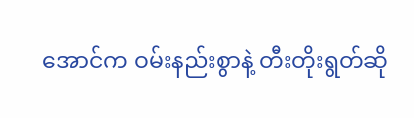အောင်က ဝမ်းနည်းစွာနဲ့ တီးတိုးရွတ်ဆို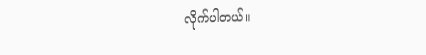လိုက်ပါတယ်။